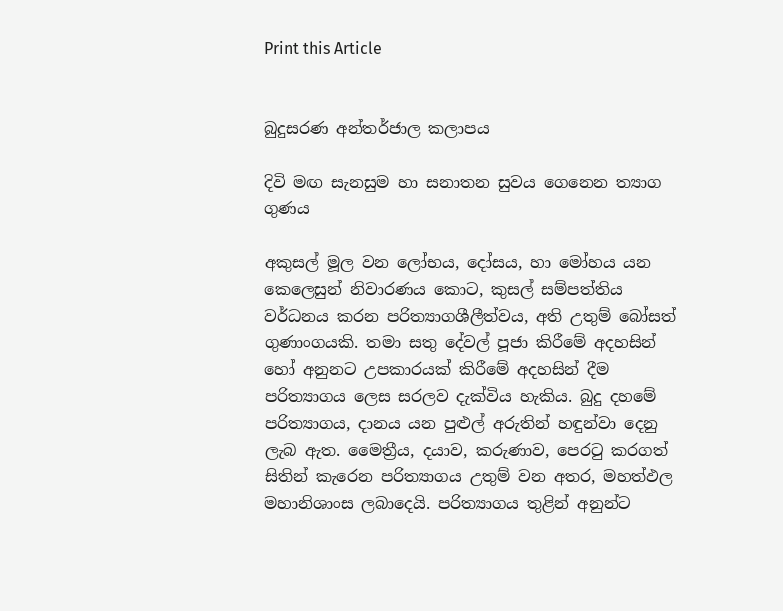Print this Article


බුදුසරණ අන්තර්ජාල කලාපය

දිවි මඟ සැනසුම හා සනාතන සුවය ගෙනෙන ත්‍යාග ගුණය

අකුසල් මූල වන ලෝභය, දෝසය, හා මෝහය යන කෙලෙසුන් නිවාරණය කොට, කුසල් සම්පත්තිය වර්ධනය කරන පරිත්‍යාගශීලීත්වය, අති උතුම් බෝසත් ගුණාංගයකි. තමා සතු දේවල් පූජා කිරීමේ අදහසින් හෝ අනුනට උපකාරයක් කිරීමේ අදහසින් දීම පරිත්‍යාගය ලෙස සරලව දැක්විය හැකිය. බුදු දහමේ පරිත්‍යාගය, දානය යන පුළුල් අරුතින් හඳුන්වා දෙනු ලැබ ඇත. මෛත්‍රීය, දයාව, කරුණාව, පෙරටු කරගත් සිතින් කැරෙන පරිත්‍යාගය උතුම් වන අතර, මහත්ඵල මහානිශාංස ලබාදෙයි. පරිත්‍යාගය තුළින් අනුන්ට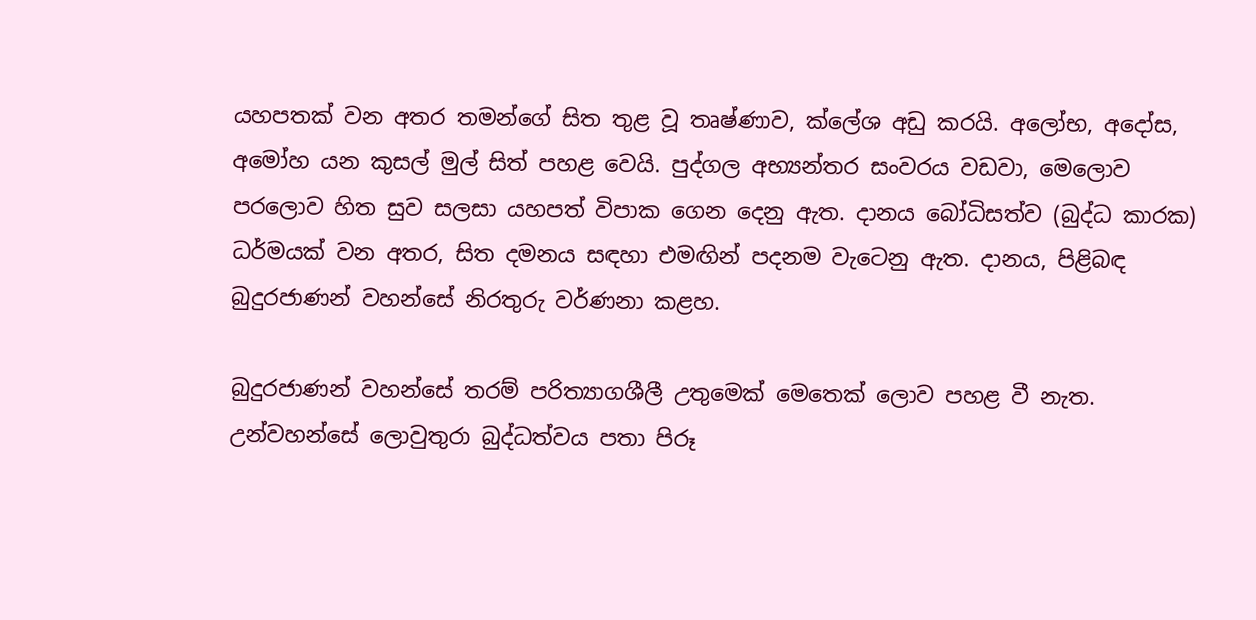යහපතක් වන අතර තමන්ගේ සිත තුළ වූ තෘෂ්ණාව, ක්ලේශ අඩු කරයි. අලෝභ, අදෝස, අමෝහ යන කුසල් මුල් සිත් පහළ වෙයි. පුද්ගල අභ්‍යන්තර සංවරය වඩවා, මෙලොව පරලොව හිත සුව සලසා යහපත් විපාක ගෙන දෙනු ඇත. දානය බෝධිසත්ව (බුද්ධ කාරක) ධර්මයක් වන අතර, සිත දමනය සඳහා එමඟින් පදනම වැටෙනු ඇත. දානය, පිළිබඳ බුදුරජාණන් වහන්සේ නිරතුරු වර්ණනා කළහ.

බුදුරජාණන් වහන්සේ තරම් පරිත්‍යාගශීලී උතුමෙක් මෙතෙක් ලොව පහළ වී නැත. උන්වහන්සේ ලොවුතුරා බුද්ධත්වය පතා පිරූ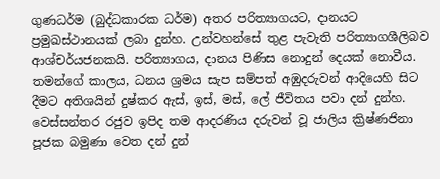ගුණධර්ම (බුද්ධකාරක ධර්ම) අතර පරිත්‍යාගයට, දානයට ප්‍රමුඛස්ථානයක් ලබා දුන්හ. උන්වහන්සේ තුළ පැවැති පරිත්‍යාගශීලිබව ආශ්චර්යජනකයි. පරිත්‍යාගය, දානය පිණිස නොදුන් දෙයක් නොවීය. තමන්ගේ කාලය, ධනය ශ්‍රමය සැප සම්පත් අඹුදරුවන් ආදියෙහි සිට දීමට අතිශයින් දුෂ්කර ඇස්, ඉස්, මස්, ලේ ජීවිතය පවා දන් දුන්හ. වෙස්සන්තර රජුව ඉපිද තම ආදරණිය දරුවන් වූ ජාලිය ක්‍රිෂ්ණජිනා පූජක බමුණා වෙත දන් දුන්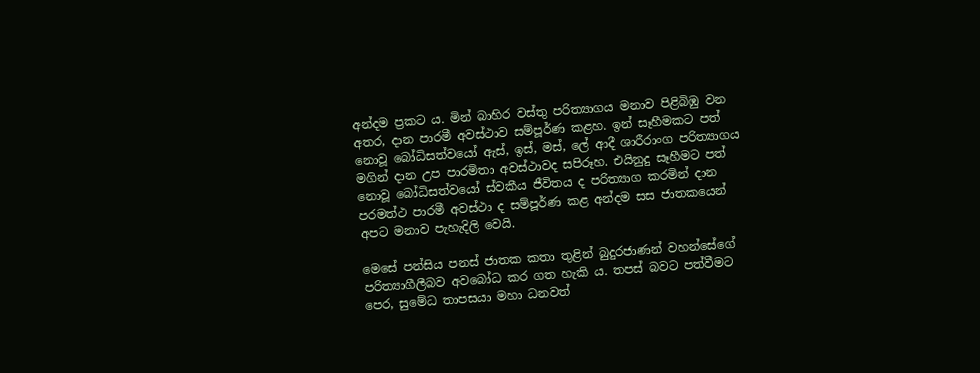අන්දම ප්‍රකට ය. මින් බාහිර වස්තු පරිත්‍යාගය මනාව පිළිබිඹු වන අතර, දාන පාරමී අවස්ථාව සම්පූර්ණ කළහ. ඉන් සෑහීමකට පත් නොවූ බෝධිසත්වයෝ ඇස්, ඉස්, මස්, ලේ ආදී ශාරීරාංග පරිත්‍යාගය මගින් දාන උප පාරමිතා අවස්ථාවද සපිරූහ. එයිනුදු සෑහීමට පත් නොවූ බෝධිසත්වයෝ ස්වකීය ජීවිතය ද පරිත්‍යාග කරමින් දාන පරමත්ථ පාරමී අවස්ථා ද සම්පූර්ණ කළ අන්දම සස ජාතකයෙන් අපට මනාව පැහැදිලි වෙයි.

මෙසේ පන්සිය පනස් ජාතක කතා තුළින් බුදුරජාණන් වහන්සේගේ පරිත්‍යාගීලීබව අවබෝධ කර ගත හැකි ය. තපස් බවට පත්වීමට පෙර, සුමේධ තාපසයා මහා ධනවත්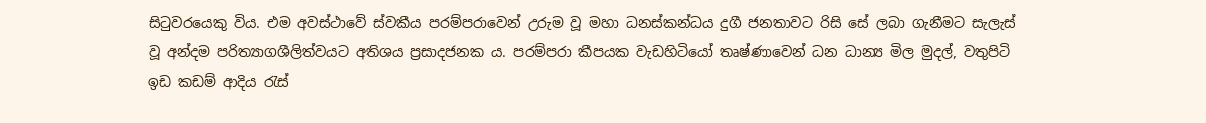සිටුවරයෙකු විය. එම අවස්ථාවේ ස්වකීය පරම්පරාවෙන් උරුම වූ මහා ධනස්කන්ධය දුගී ජනතාවට රිසි සේ ලබා ගැනීමට සැලැස් වූ අන්දම පරිත්‍යාගශීලිත්වයට අතිශය ප්‍රසාදජනක ය. පරම්පරා කීපයක වැඩහිටියෝ තෘෂ්ණාවෙන් ධන ධාන්‍ය මිල මුදල්, වතුපිටි ඉඩ කඩම් ආදිය රැස්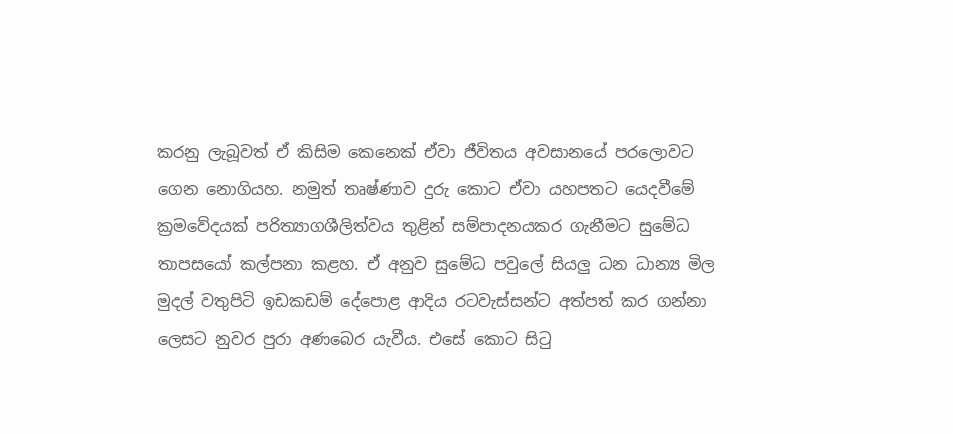කරනු ලැබූවත් ඒ කිසිම කෙනෙක් ඒවා ජීවිතය අවසානයේ පරලොවට ගෙන නොගියහ. නමුත් තෘෂ්ණාව දුරු කොට ඒවා යහපතට යෙදවීමේ ක්‍රමවේදයක් පරිත්‍යාගශීලිත්වය තුළින් සම්පාදනයකර ගැනීමට සුමේධ තාපසයෝ කල්පනා කළහ. ඒ අනුව සුමේධ පවුලේ සියලු ධන ධාන්‍ය මිල මුදල් වතුපිටි ඉඩකඩම් දේපොළ ආදිය රටවැස්සන්ට අත්පත් කර ගන්නා ලෙසට නුවර පුරා අණබෙර යැවීය. එසේ කොට සිටු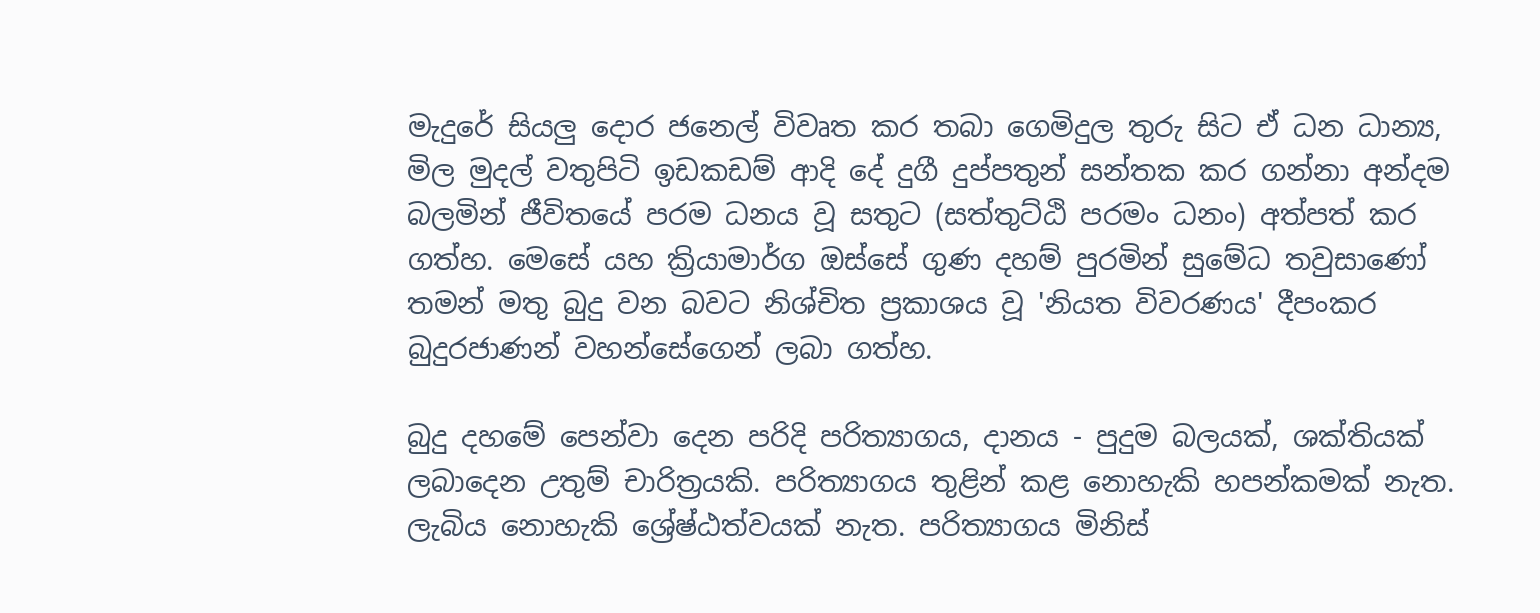මැදුරේ සියලු දොර ජනෙල් විවෘත කර තබා ගෙමිදුල තුරු සිට ඒ ධන ධාන්‍ය, මිල මුදල් වතුපිටි ඉඩකඩම් ආදි දේ දුගී දුප්පතුන් සන්තක කර ගන්නා අන්දම බලමින් ජීවිතයේ පරම ධනය වූ සතුට (සත්තුට්ඨි පරමං ධනං) අත්පත් කර ගත්හ. මෙසේ යහ ක්‍රියාමාර්ග ඔස්සේ ගුණ දහම් පුරමින් සුමේධ තවුසාණෝ තමන් මතු බුදු වන බවට නිශ්චිත ප්‍රකාශය වූ 'නියත විවරණය' දීපංකර බුදුරජාණන් වහන්සේගෙන් ලබා ගත්හ.

බුදු දහමේ පෙන්වා දෙන පරිදි පරිත්‍යාගය, දානය - පුදුම බලයක්, ශක්තියක් ලබාදෙන උතුම් චාරිත්‍රයකි. පරිත්‍යාගය තුළින් කළ නොහැකි හපන්කමක් නැත. ලැබිය නොහැකි ශ්‍රේෂ්ඨත්වයක් නැත. පරිත්‍යාගය මිනිස්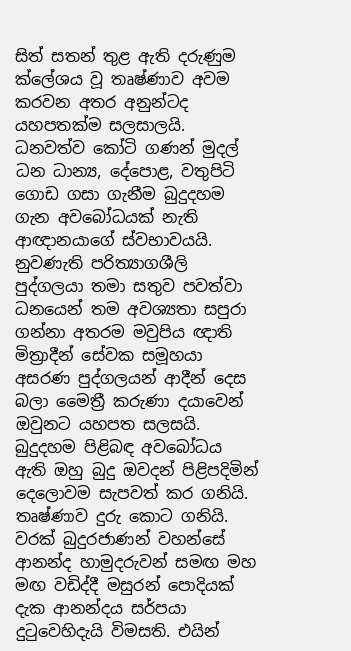සිත් සතන් තුළ ඇති දරුණුම ක්ලේශය වූ තෘෂ්ණාව අවම කරවන අතර අනුන්ටද යහපතක්ම සලසාලයි. ධනවත්ව කෝටි ගණන් මුදල් ධන ධාන්‍ය, දේපොළ, වතුපිටි ගොඩ ගසා ගැනීම බුදුදහම ගැන අවබෝධයක් නැති ආඥානයාගේ ස්වභාවයයි. නුවණැති පරිත්‍යාගශීලි පුද්ගලයා තමා සතුව පවත්වා ධනයෙන් තම අවශ්‍යතා සපුරා ගන්නා අතරම මවුපිය ඥාති මිත්‍රාදීන් සේවක සමූහයා අසරණ පුද්ගලයන් ආදීන් දෙස බලා මෛත්‍රී කරුණා දයාවෙන් ඔවුනට යහපත සලසයි. බුදුදහම පිළිබඳ අවබෝධය ඇති ඔහු බුදු ඔවදන් පිළිපදිමින් දෙලොවම සැපවත් කර ගනියි. තෘෂ්ණාව දුරු කොට ගනියි. වරක් බුදුරජාණන් වහන්සේ ආනන්ද හාමුදරුවන් සමඟ මහ මඟ වඩිද්දී මසුරන් පොදියක් දැක ආනන්දය සර්පයා දුටුවෙහිදැයි විමසති. එයින්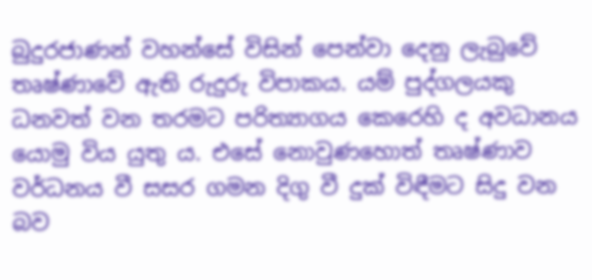බුදුරජාණන් වහන්සේ විසින් පෙන්වා දෙනු ලැබුවේ තෘෂ්ණාවේ ඇති රුදුරු විපාකය. යම් පුද්ගලයකු ධනවත් වන තරමට පරිත්‍යාගය කෙරෙහි ද අවධානය යොමු විය යුතු ය. එසේ නොවුණහොත් තෘෂ්ණාව වර්ධනය වී සසර ගමන දිගු වී දුක් විඳීමට සිදු වන බව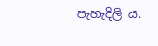පැහැදිලි ය.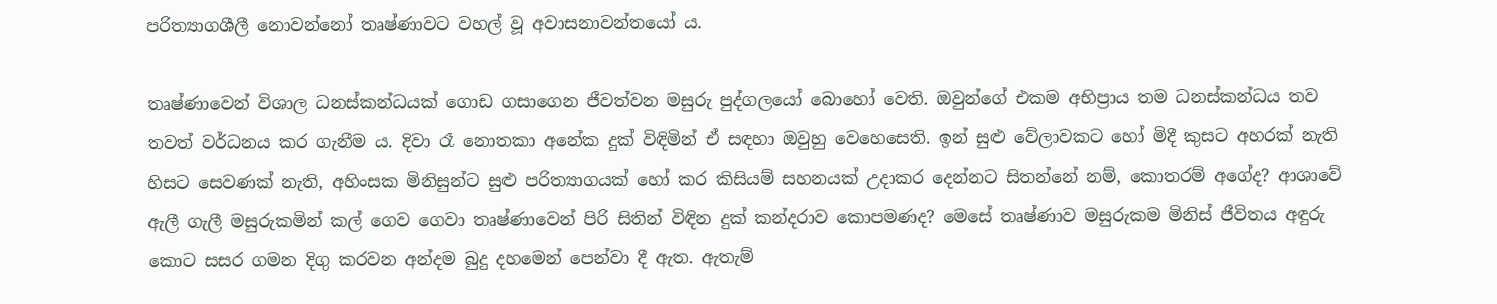පරිත්‍යාගශීලී නොවන්නෝ තෘෂ්ණාවට වහල් වූ අවාසනාවන්තයෝ ය.

තෘෂ්ණාවෙන් විශාල ධනස්කන්ධයක් ගොඩ ගසාගෙන ජීවත්වන මසුරු පුද්ගලයෝ බොහෝ වෙති. ඔවුන්ගේ එකම අභිප්‍රාය තම ධනස්කන්ධය තව තවත් වර්ධනය කර ගැනීම ය. දිවා රෑ නොතකා අනේක දුක් විඳිමින් ඒ සඳහා ඔවුහු වෙහෙසෙති. ඉන් සුළු වේලාවකට හෝ මිදී කුසට අහරක් නැති හිසට සෙවණක් නැති, අහිංසක මිනිසුන්ට සුළු පරිත්‍යාගයක් හෝ කර කිසියම් සහනයක් උදාකර දෙන්නට සිතන්නේ නම්, කොතරම් අගේද? ආශාවේ ඇලී ගැලී මසුරුකමින් කල් ගෙව ගෙවා තෘෂ්ණාවෙන් පිරි සිතින් විඳින දුක් කන්දරාව කොපමණද? මෙසේ තෘෂ්ණාව මසුරුකම මිනිස් ජීවිතය අඳුරු කොට සසර ගමන දිගු කරවන අන්දම බුදු දහමෙන් පෙන්වා දී ඇත. ඇතැම්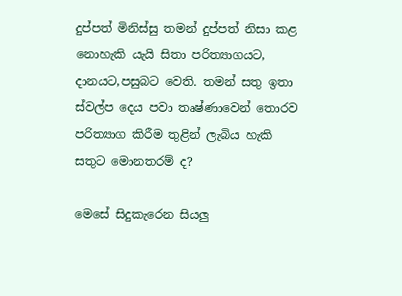දුප්පත් මිනිස්සු තමන් දුප්පත් නිසා කළ නොහැකි යැයි සිතා පරිත්‍යාගයට, දානයට,පසුබට වෙති. තමන් සතු ඉතා ස්වල්ප දෙය පවා තෘෂ්ණාවෙන් තොරව පරිත්‍යාග කිරීම තුළින් ලැබිය හැකි සතුට මොනතරම් ද?

මෙසේ සිදුකැරෙන සියලු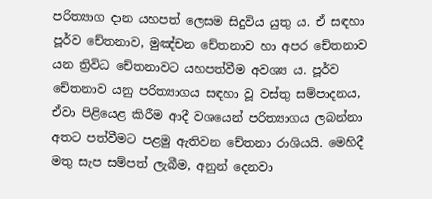පරිත්‍යාග දාන යහපත් ලෙසම සිදුවිය යුතු ය. ඒ සඳහා පූර්ව චේතනාව, මුඤ්චන චේතනාව හා අපර චේතනාව යන ත්‍රිවිධ චේතනාවට යහපත්වීම අවශ්‍ය ය. පූර්ව චේතනාව යනු පරිත්‍යාගය සඳහා වූ වස්තු සම්පාදනය, ඒවා පිළියෙළ කිරීම ආදී වශයෙන් පරිත්‍යාගය ලබන්නා අතට පත්වීමට පළමු ඇතිවන චේතනා රාශියයි. මෙහිදී මතු සැප සම්පත් ලැබීම, අනුන් දෙනවා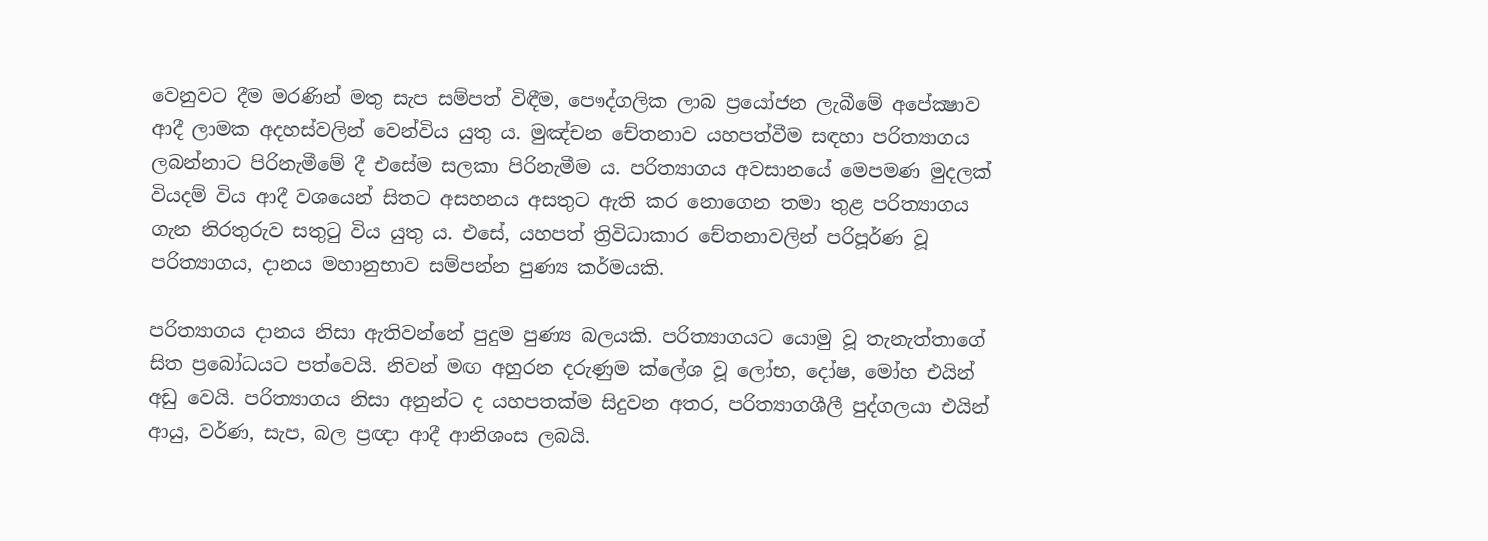වෙනුවට දීම මරණින් මතු සැප සම්පත් විඳීම, පෞද්ගලික ලාබ ප්‍රයෝජන ලැබීමේ අපේක්‍ෂාව ආදී ලාමක අදහස්වලින් වෙන්විය යුතු ය. මුඤ්චන චේතනාව යහපත්වීම සඳහා පරිත්‍යාගය ලබන්නාට පිරිනැමීමේ දී එසේම සලකා පිරිනැමීම ය. පරිත්‍යාගය අවසානයේ මෙපමණ මුදලක් වියදම් විය ආදී වශයෙන් සිතට අසහනය අසතුට ඇති කර නොගෙන තමා තුළ පරිත්‍යාගය ගැන නිරතුරුව සතුටු විය යුතු ය. එසේ, යහපත් ත්‍රිවිධාකාර චේතනාවලින් පරිපූර්ණ වූ පරිත්‍යාගය, දානය මහානුභාව සම්පන්න පුණ්‍ය කර්මයකි.

පරිත්‍යාගය දානය නිසා ඇතිවන්නේ පුදුම පුණ්‍ය බලයකි. පරිත්‍යාගයට යොමු වූ තැනැත්තාගේ සිත ප්‍රබෝධයට පත්වෙයි. නිවන් මඟ අහුරන දරුණුම ක්ලේශ වූ ලෝභ, දෝෂ, මෝහ එයින් අඩු වෙයි. පරිත්‍යාගය නිසා අනුන්ට ද යහපතක්ම සිදුවන අතර, පරිත්‍යාගශීලී පුද්ගලයා එයින් ආයු, වර්ණ, සැප, බල ප්‍රඥා ආදී ආනිශංස ලබයි.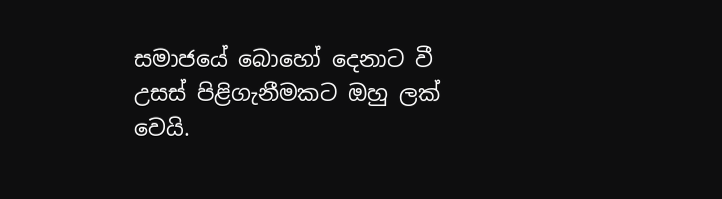සමාජයේ බොහෝ දෙනාට වී උසස් පිළිගැනීමකට ඔහු ලක් වෙයි.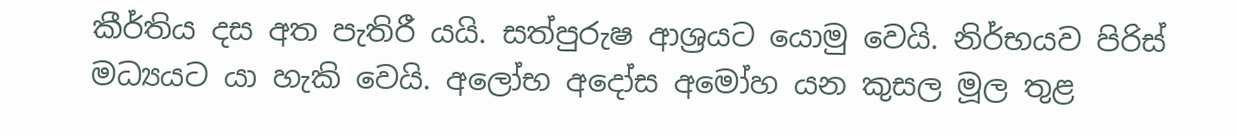කීර්තිය දස අත පැතිරී යයි. සත්පුරුෂ ආශ්‍රයට යොමු වෙයි. නිර්භයව පිරිස් මධ්‍යයට යා හැකි වෙයි. අලෝභ අදෝස අමෝහ යන කුසල මූල තුළ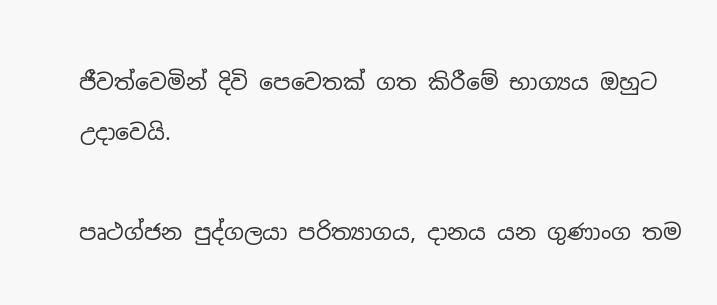ජීවත්වෙමින් දිවි පෙවෙතක් ගත කිරීමේ භාග්‍යය ඔහුට උදාවෙයි.

පෘථග්ජන පුද්ගලයා පරිත්‍යාගය, දානය යන ගුණාංග තම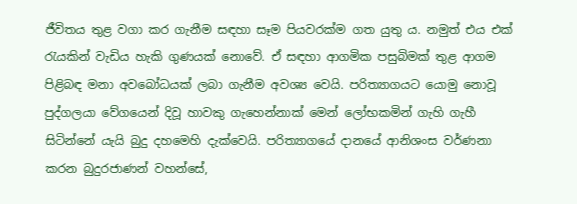ජීවිතය තුළ වගා කර ගැනීම සඳහා සෑම පියවරක්ම ගත යුතු ය. නමුත් එය එක් රැයකින් වැඩිය හැකි ගුණයක් නොවේ. ඒ සඳහා ආගමික පසුබිමක් තුළ ආගම පිළිබඳ මනා අවබෝධයක් ලබා ගැනීම අවශ්‍ය වෙයි. පරිත්‍යාගයට යොමු නොවූ පුද්ගලයා වේගයෙන් දිවූ හාවකු ගැහෙන්නාක් මෙන් ලෝභකමින් ගැහි ගැහී සිටින්නේ යැයි බුදු දහමෙහි දැක්වෙයි. පරිත්‍යාගයේ දානයේ ආනිශංස වර්ණනා කරන බුදුරජාණන් වහන්සේ,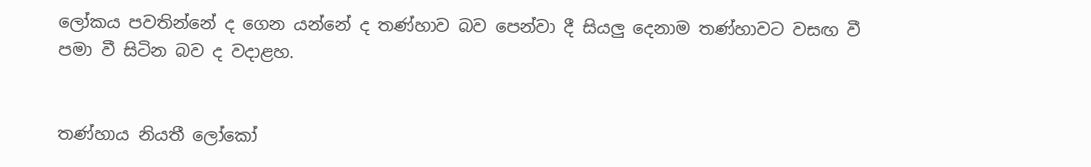ලෝකය පවතින්නේ ද ගෙන යන්නේ ද තණ්හාව බව පෙන්වා දී සියලු දෙනාම තණ්හාවට වසඟ වී පමා වී සිටින බව ද වදාළහ.


තණ්හාය නියතී ලෝකෝ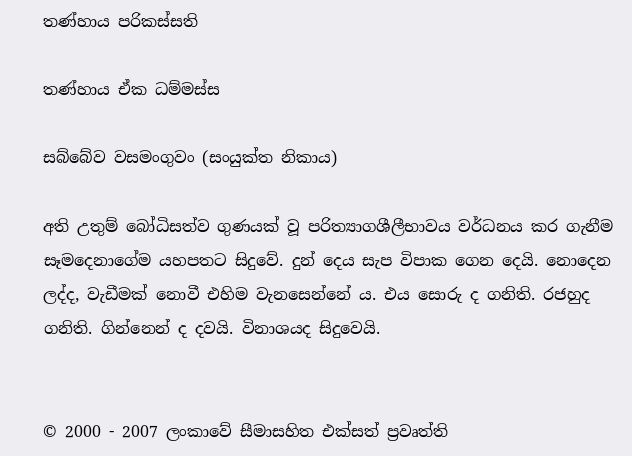තණ්හාය පරිකස්සති

තණ්හාය ඒක ධම්මස්ස

සබ්බේව වසමංගුවං (සංයුක්ත නිකාය)

අති උතුම් බෝධිසත්ව ගුණයක් වූ පරිත්‍යාගශීලීභාවය වර්ධනය කර ගැනීම සෑමදෙනාගේම යහපතට සිදුවේ. දුන් දෙය සැප විපාක ගෙන දෙයි. නොදෙන ලද්ද, වැඩීමක් නොවී එහිම වැනසෙන්නේ ය. එය සොරු ද ගනිති. රජහුද ගනිති. ගින්නෙන් ද දවයි. විනාශයද සිදුවෙයි.


© 2000 - 2007 ලංකාවේ සීමාසහිත එක්සත් ප්‍රවෘත්ති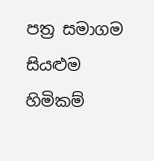පත්‍ර සමාගම
සියළුම හිමිකම්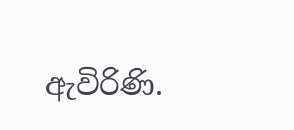ඇවිරිණි.